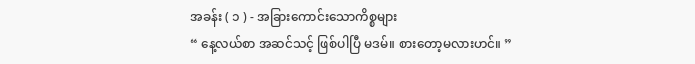အခန်း ( ၁ ) - အခြားကောင်းသောကိစ္စများ
“ နေ့လယ်စာ အဆင်သင့် ဖြစ်ပါပြီ မဒမ်။ စားတော့မလားဟင်။ ”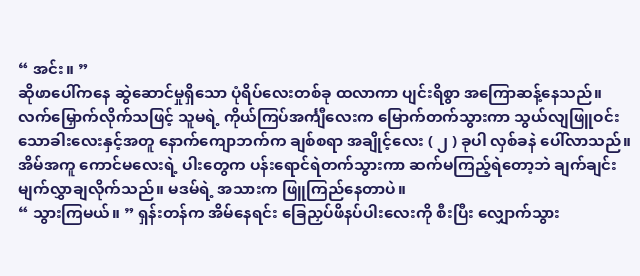“ အင်း။ ”
ဆိုဖာပေါ်ကနေ ဆွဲဆောင်မှုရှိသော ပုံရိပ်လေးတစ်ခု ထလာကာ ပျင်းရိစွာ အကြောဆန့်နေသည်။
လက်မြှောက်လိုက်သဖြင့် သူမရဲ့ ကိုယ်ကြပ်အင်္ကျီလေးက မြောက်တက်သွားကာ သွယ်လျဖြူဝင်းသောခါးလေးနှင့်အတူ နောက်ကျောဘက်က ချစ်စရာ အချိုင့်လေး ( ၂ ) ခုပါ လှစ်ခနဲ ပေါ်လာသည်။
အိမ်အကူ ကောင်မလေးရဲ့ ပါးတွေက ပန်းရောင်ရဲတက်သွားကာ ဆက်မကြည့်ရဲတော့ဘဲ ချက်ချင်း မျက်လွှာချလိုက်သည်။ မဒမ်ရဲ့ အသားက ဖြူကြည်နေတာပဲ။
“ သွားကြမယ်။ ” ရှန်းတန်က အိမ်နေရင်း ခြေညှပ်ဖိနပ်ပါးလေးကို စီးပြီး လျှောက်သွား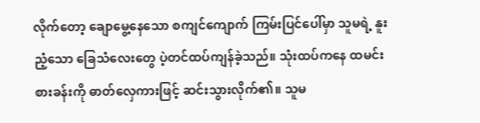လိုက်တော့ ချောမွေ့နေသော စကျင်ကျောက် ကြမ်းပြင်ပေါ်မှာ သူမရဲ့ နူးညံ့သော ခြေသံလေးတွေ ပဲ့တင်ထပ်ကျန်ခဲ့သည်။ သုံးထပ်ကနေ ထမင်းစားခန်းကို ဓာတ်လှေကားဖြင့် ဆင်းသွားလိုက်၏။ သူမ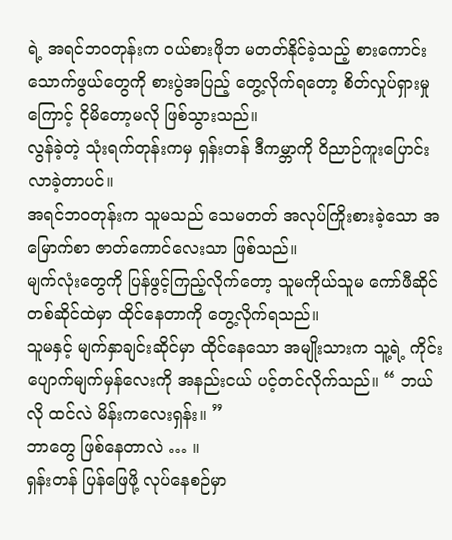ရဲ့ အရင်ဘဝတုန်းက ဝယ်စားဖိုဘ မတတ်နိုင်ခဲ့သည့် စားကောင်းသောက်ဖွယ်တွေကို စားပွဲအပြည့် တွေ့လိုက်ရတော့ စိတ်လှုပ်ရှားမှုကြောင့် ငိုမိတော့မလို ဖြစ်သွားသည်။
လွန်ခဲ့တဲ့ သုံးရက်တုန်းကမှ ရှန်းတန် ဒီကမ္ဘာကို ဝိညာဉ်ကူးပြောင်းလာခဲ့တာပင်။
အရင်ဘဝတုန်းက သူမသည် သေမတတ် အလုပ်ကြိုးစားခဲ့သော အမြောက်စာ ဇာတ်ကောင်လေးသာ ဖြစ်သည်။
မျက်လုံးတွေကို ပြန်ဖွင့်ကြည့်လိုက်တော့ သူမကိုယ်သူမ ကော်ဖီဆိုင် တစ်ဆိုင်ထဲမှာ ထိုင်နေတာကို တွေ့လိုက်ရသည်။
သူမနှင့် မျက်နှာချင်းဆိုင်မှာ ထိုင်နေသော အမျိုးသားက သူ့ရဲ့ ကိုင်းပျောက်မျက်မှန်လေးကို အနည်းငယ် ပင့်တင်လိုက်သည်။ “ ဘယ်လို ထင်လဲ မိန်းကလေးရှန်း။ ”
ဘာတွေ ဖြစ်နေတာလဲ … ။
ရှန်းတန် ပြန်ဖြေဖို့ လုပ်နေစဉ်မှာ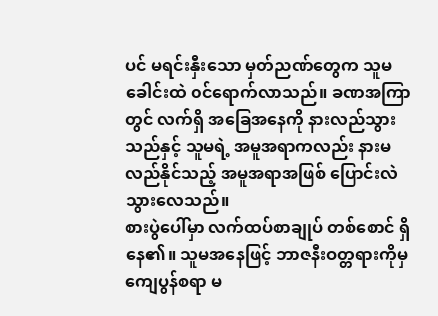ပင် မရင်းနှီးသော မှတ်ညဏ်တွေက သူမခေါင်းထဲ ၀င်ရောက်လာသည်။ ခဏအကြာတွင် လက်ရှိ အခြေအနေကို နားလည်သွားသည်နှင့် သူမရဲ့ အမူအရာကလည်း နားမလည်နိုင်သည့် အမူအရာအဖြစ် ပြောင်းလဲသွားလေသည်။
စားပွဲပေါ်မှာ လက်ထပ်စာချုပ် တစ်စောင် ရှိနေ၏။ သူမအနေဖြင့် ဘာဇနီးဝတ္တရားကိုမှ ကျေပွန်စရာ မ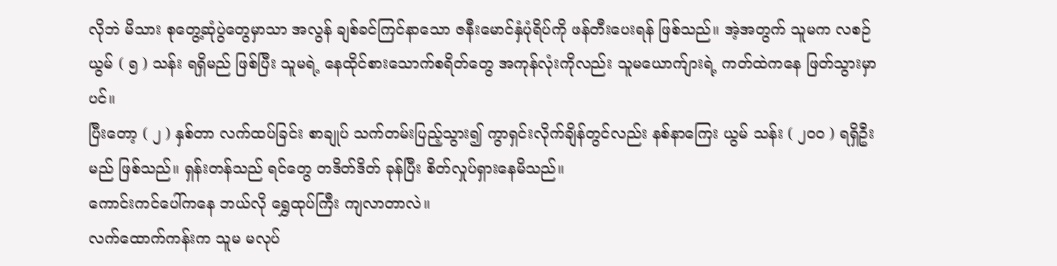လိုဘဲ မိသား စုတွေ့ဆုံပွဲတွေမှာသာ အလွန် ချစ်ခင်ကြင်နာသော ဇနီးမောင်နှံပုံရိပ်ကို ဖန်တီးပေးရန် ဖြစ်သည်။ အဲ့အတွက် သူမက လစဉ် ယွမ် ( ၅ ) သန်း ရရှိမည် ဖြစ်ပြီး သူမရဲ့ နေထိုင်စားသောက်စရိတ်တွေ အကုန်လုံးကိုလည်း သူမယောက်ျားရဲ့ ကတ်ထဲကနေ ဖြတ်သွားမှာပင်။
ပြီးတော့ ( ၂ ) နှစ်တာ လက်ထပ်ခြင်း စာချုပ် သက်တမ်းပြည့်သွား၍ ကွာရှင်းလိုက်ချိန်တွင်လည်း နစ်နာကြေး ယွမ် သန်း ( ၂၀၀ ) ရရှိဦးမည် ဖြစ်သည်။ ရှန်းတန်သည် ရင်တွေ တဒိတ်ဒိတ် ခုန်ပြီး စိတ်လှုပ်ရှားနေမိသည်။
ကောင်းကင်ပေါ်ကနေ ဘယ်လို ရွှေထုပ်ကြီး ကျလာတာလဲ။
လက်ထောက်ကန်းက သူမ မလုပ်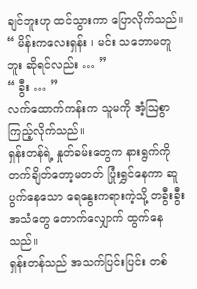ချင်ဘူးဟု ထင်သွားကာ ပြောလိုက်သည်။ “ မိန်းကလေးရှန်း ၊ မင်း သဘောမတူဘူး ဆိုရင်လည်း … ”
“ ခွီး … ”
လက်ထောက်ကန်းက သူမကို အံ့ဩစွာ ကြည့်လိုက်သည်။
ရှန်းတန်ရဲ့ နှုတ်ခမ်းတွေက နားရွက်ကို တက်ချိတ်တော့မတတ် ပြုံးရွှင်နေကာ ဆူပွက်နေသော ရေနွေးကရားကဲ့သို့ တခွီးခွီး အသံတွေ တောက်လျှောက် ထွက်နေသည်။
ရှန်းတန်သည် အသက်ပြင်းပြင်း တစ်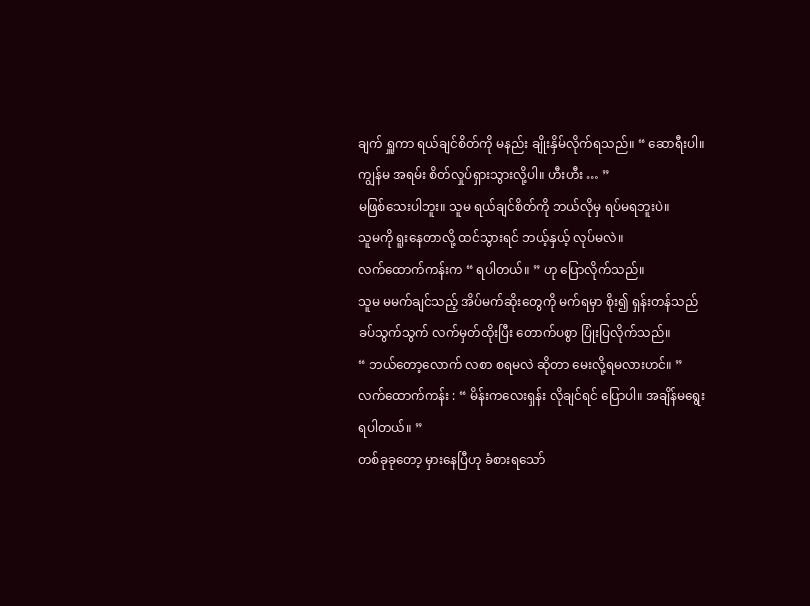ချက် ရှူကာ ရယ်ချင်စိတ်ကို မနည်း ချိုးနှိမ်လိုက်ရသည်။ “ ဆောရီးပါ။ ကျွန်မ အရမ်း စိတ်လှုပ်ရှားသွားလို့ပါ။ ဟီးဟီး … ”
မဖြစ်သေးပါဘူး။ သူမ ရယ်ချင်စိတ်ကို ဘယ်လိုမှ ရပ်မရဘူးပဲ။
သူမကို ရူးနေတာလို့ ထင်သွားရင် ဘယ့်နှယ့် လုပ်မလဲ။
လက်ထောက်ကန်းက “ ရပါတယ်။ ” ဟု ပြောလိုက်သည်။
သူမ မမက်ချင်သည့် အိပ်မက်ဆိုးတွေကို မက်ရမှာ စိုး၍ ရှန်းတန်သည် ခပ်သွက်သွက် လက်မှတ်ထိုးပြီး တောက်ပစွာ ပြုံးပြလိုက်သည်။
“ ဘယ်တော့လောက် လစာ စရမလဲ ဆိုတာ မေးလို့ရမလားဟင်။ ”
လက်ထောက်ကန်း : “ မိန်းကလေးရှန်း လိုချင်ရင် ပြောပါ။ အချိန်မရွေး ရပါတယ်။ ”
တစ်ခုခုတော့ မှားနေပြီဟု ခံစားရသော်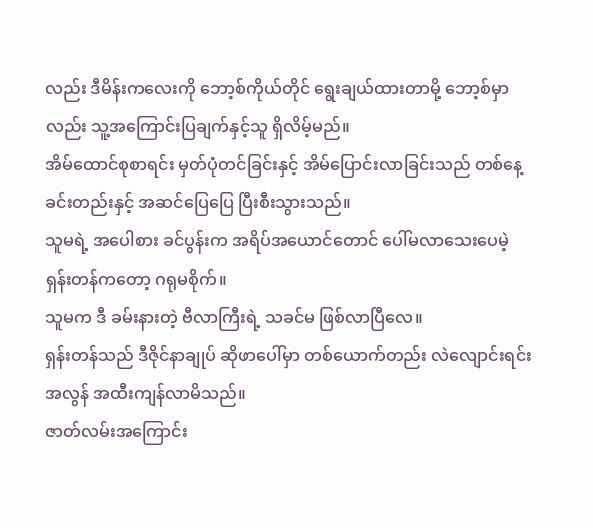လည်း ဒီမိန်းကလေးကို ဘော့စ်ကိုယ်တိုင် ရွေးချယ်ထားတာမို့ ဘော့စ်မှာလည်း သူ့အကြောင်းပြချက်နှင့်သူ ရှိလိမ့်မည်။
အိမ်ထောင်စုစာရင်း မှတ်ပုံတင်ခြင်းနှင့် အိမ်ပြောင်းလာခြင်းသည် တစ်နေ့ခင်းတည်းနှင့် အဆင်ပြေပြေ ပြီးစီးသွားသည်။
သူမရဲ့ အပေါစား ခင်ပွန်းက အရိပ်အယောင်တောင် ပေါ်မလာသေးပေမဲ့ ရှန်းတန်ကတော့ ဂရုမစိုက်။
သူမက ဒီ ခမ်းနားတဲ့ ဗီလာကြီးရဲ့ သခင်မ ဖြစ်လာပြီလေ။
ရှန်းတန်သည် ဒီဇိုင်နာချုပ် ဆိုဖာပေါ်မှာ တစ်ယောက်တည်း လဲလျောင်းရင်း အလွန် အထီးကျန်လာမိသည်။
ဇာတ်လမ်းအကြောင်း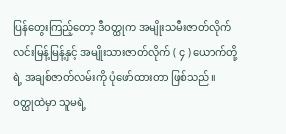ပြန်တွေးကြည့်တော့ ဒီဝတ္ထုက အမျိုးသမီးဇာတ်လိုက် လင်းမြန့်မြန့်နှင့် အမျိုးသားဇာတ်လိုက် ( ၄ ) ယောက်တို့ရဲ့ အချစ်ဇာတ်လမ်းကို ပုံဖော်ထားတာ ဖြစ်သည်။
ဝတ္ထုထဲမှာ သူမရဲ့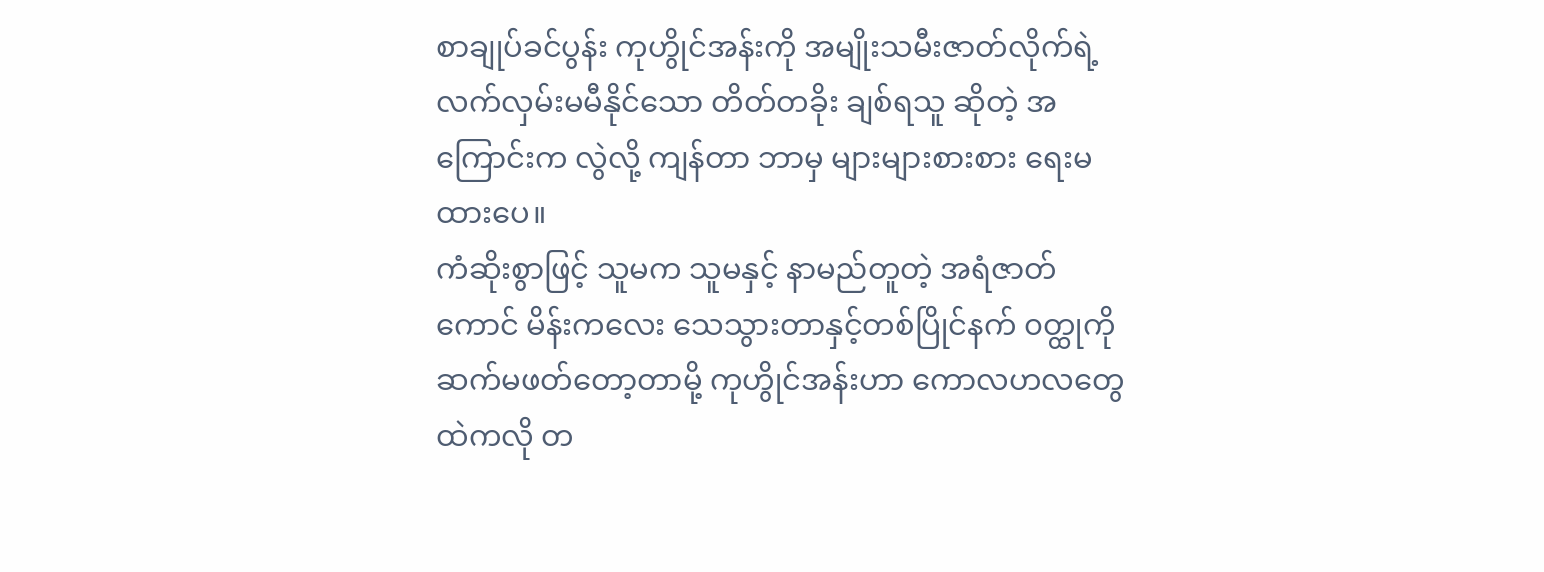စာချုပ်ခင်ပွန်း ကုဟွိုင်အန်းကို အမျိုးသမီးဇာတ်လိုက်ရဲ့ လက်လှမ်းမမီနိုင်သော တိတ်တခိုး ချစ်ရသူ ဆိုတဲ့ အကြောင်းက လွဲလို့ ကျန်တာ ဘာမှ များများစားစား ရေးမထားပေ။
ကံဆိုးစွာဖြင့် သူမက သူမနှင့် နာမည်တူတဲ့ အရံဇာတ်ကောင် မိန်းကလေး သေသွားတာနှင့်တစ်ပြိုင်နက် ၀တ္ထုကို ဆက်မဖတ်တော့တာမို့ ကုဟွိုင်အန်းဟာ ကောလဟလတွေထဲကလို တ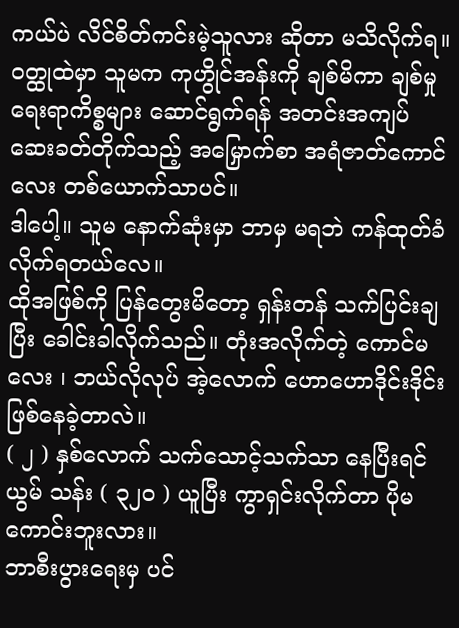ကယ်ပဲ လိင်စိတ်ကင်းမဲ့သူလား ဆိုတာ မသိလိုက်ရ။
ဝတ္ထုထဲမှာ သူမက ကုဟွိုင်အန်းကို ချစ်မိကာ ချစ်မှုရေးရာကိစ္စများ ဆောင်ရွက်ရန် အတင်းအကျပ် ဆေးခတ်တိုက်သည့် အမြှောက်စာ အရံဇာတ်ကောင်လေး တစ်ယောက်သာပင်။
ဒါပေါ့။ သူမ နောက်ဆုံးမှာ ဘာမှ မရဘဲ ကန်ထုတ်ခံလိုက်ရတယ်လေ။
ထိုအဖြစ်ကို ပြန်တွေးမိတော့ ရှန်းတန် သက်ပြင်းချပြီး ခေါင်းခါလိုက်သည်။ တုံးအလိုက်တဲ့ ကောင်မလေး ၊ ဘယ်လိုလုပ် အဲ့လောက် ဟောဟောဒိုင်းဒိုင်း ဖြစ်နေခဲ့တာလဲ။
( ၂ ) နှစ်လောက် သက်သောင့်သက်သာ နေပြီးရင် ယွမ် သန်း ( ၃၂၀ ) ယူပြီး ကွာရှင်းလိုက်တာ ပိုမကောင်းဘူးလား။
ဘာစီးပွားရေးမှ ပင်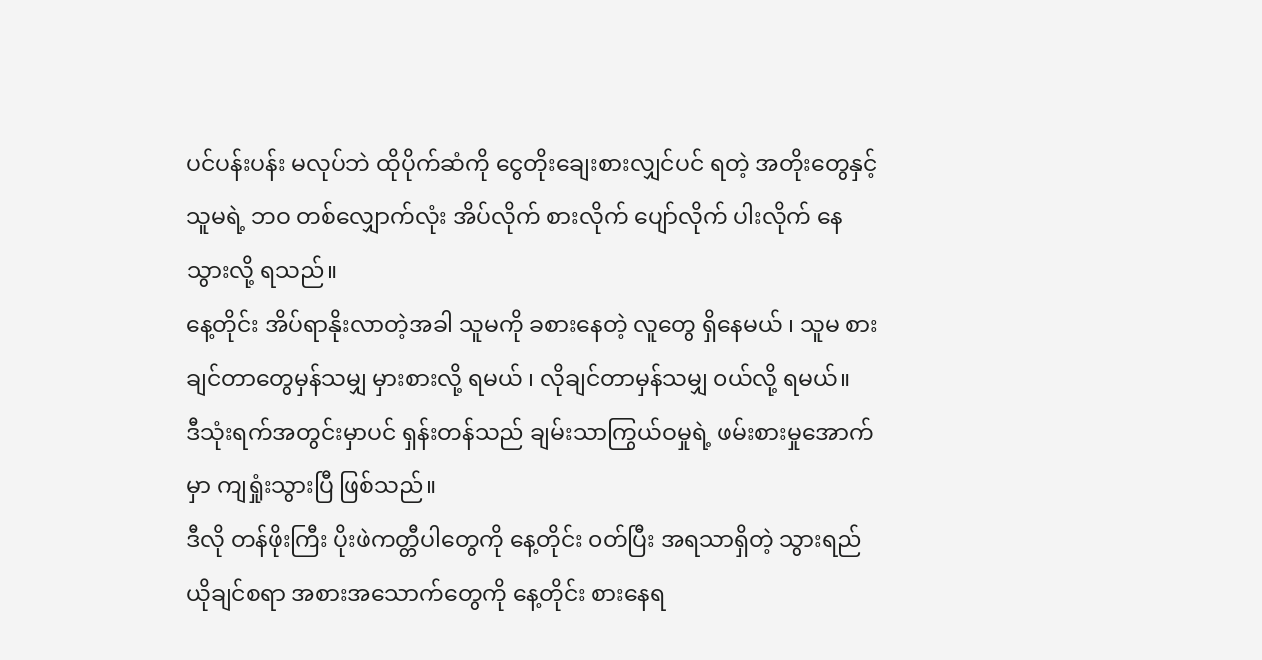ပင်ပန်းပန်း မလုပ်ဘဲ ထိုပိုက်ဆံကို ငွေတိုးချေးစားလျှင်ပင် ရတဲ့ အတိုးတွေနှင့် သူမရဲ့ ဘဝ တစ်လျှောက်လုံး အိပ်လိုက် စားလိုက် ပျော်လိုက် ပါးလိုက် နေသွားလို့ ရသည်။
နေ့တိုင်း အိပ်ရာနိုးလာတဲ့အခါ သူမကို ခစားနေတဲ့ လူတွေ ရှိနေမယ် ၊ သူမ စားချင်တာတွေမှန်သမျှ မှားစားလို့ ရမယ် ၊ လိုချင်တာမှန်သမျှ ၀ယ်လို့ ရမယ်။
ဒီသုံးရက်အတွင်းမှာပင် ရှန်းတန်သည် ချမ်းသာကြွယ်ဝမှုရဲ့ ဖမ်းစားမှုအောက်မှာ ကျရှုံးသွားပြီ ဖြစ်သည်။
ဒီလို တန်ဖိုးကြီး ပိုးဖဲကတ္တီပါတွေကို နေ့တိုင်း ၀တ်ပြီး အရသာရှိတဲ့ သွားရည်ယိုချင်စရာ အစားအသောက်တွေကို နေ့တိုင်း စားနေရ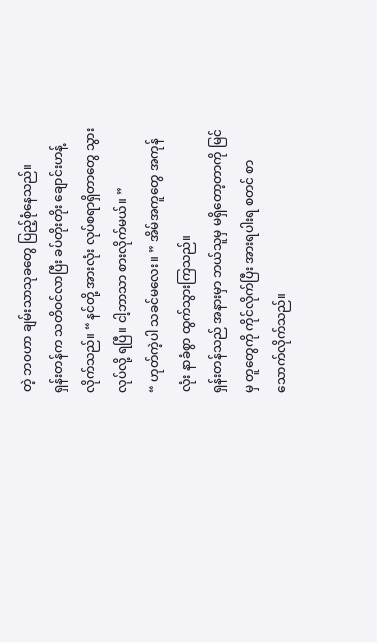တဲ့ ဘ၀ဟာ ချမ်းသာသုခတွေ ပြည့်စုံနေသည်။
ရှန်းတန်က သတိဝင်လာပြီး ခပ်တိုးတိုး ချောင်းဟန့်လိုက်သည်။ “ နင်တို့ အားလုံး လုပ်စရာရှိတာတွေ သွားလုပ်လို့ ရပြီ။ ငါ့ဘာသာ စားလိုက်မယ်။ ”
“ ဟုတ်ကဲ့ပါ သခင်မလေး။ ” အိမ်အကူတွေ အကုန်လုံး နာခံစွာ ထွက်သွားကြသည်။
ရှန်းတန်သည် အနားမှာ ဘယ်သူမှ မရှိတော့တာကို မြင်မှ တူတွေကို ကိုင်လိုက်ပြီး အားရပါးရ စတင် စာသောက်လိုက်သည်။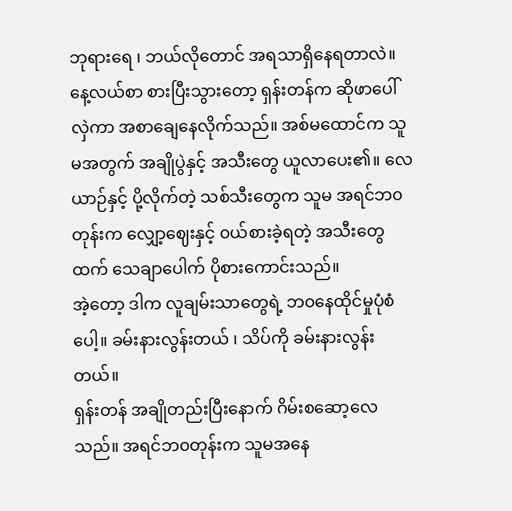ဘုရားရေ ၊ ဘယ်လိုတောင် အရသာရှိနေရတာလဲ။
နေ့လယ်စာ စားပြီးသွားတော့ ရှန်းတန်က ဆိုဖာပေါ် လှဲကာ အစာချေနေလိုက်သည်။ အစ်မထောင်က သူမအတွက် အချိုပွဲနှင့် အသီးတွေ ယူလာပေး၏။ လေယာဉ်နှင့် ပို့လိုက်တဲ့ သစ်သီးတွေက သူမ အရင်ဘ၀တုန်းက လျှော့ဈေးနှင့် ၀ယ်စားခဲ့ရတဲ့ အသီးတွေထက် သေချာပေါက် ပိုစားကောင်းသည်။
အဲ့တော့ ဒါက လူချမ်းသာတွေရဲ့ ဘ၀နေထိုင်မှုပုံစံပေါ့။ ခမ်းနားလွန်းတယ် ၊ သိပ်ကို ခမ်းနားလွန်းတယ်။
ရှန်းတန် အချိုတည်းပြီးနောက် ဂိမ်းစဆော့လေသည်။ အရင်ဘ၀တုန်းက သူမအနေ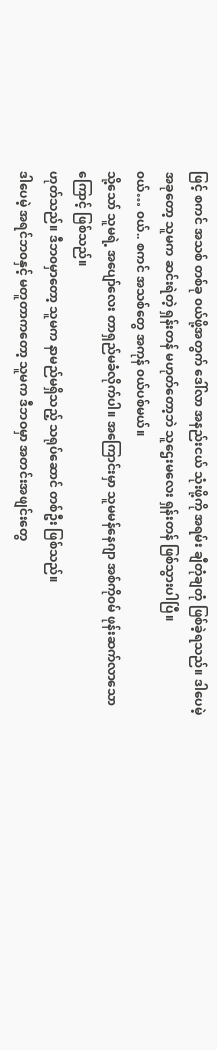ဖြင့် စကင် အသစ် တစ်ခု ၀ယ်ဖို့အတွက် ဒေါ်လာ အနည်းငယ် သုံးဖို့ကို အရမ်း ချီတုံချတုံ ဖြစ်ခဲ့ရသည်။ ဒါပေမဲ့ အခုတော့ သူမက ဆင်းရဲတဲ့ ရှန်းတန် မဟုတ်တော့ဘဲ သူဌေးမလေး ရှန်းတန် ဖြစ်သွားပါပြီ။
၀ယ်… ၀ယ်.. စကင် အသစ်တွေ အကုန် ၀ယ်ပစ်မယ်။
သို့သော် သူမရဲ့ အပျော်လေး တာရှည်မခံလိုက်ပါ။ အကြောင်းမှာ သူမမန်နေဂျာ အစ်ကို၀မ် ဖုန်းဆက်လာသောကြောင့် ဖြစ်သည်။
ဟုတ်သည်။ ဒီဘ၀မှာတော့ သူမက နာမည်မရှိသည့် သရုပ်ဆောင် တစ်ဦး ဖြစ်သည်။
ဒါပေမဲ့ အရင်ဘ၀နှင့် မတူတာကတော့ သူမက ဒီဘဝမှာ အတင်းအဖျင်းတွေ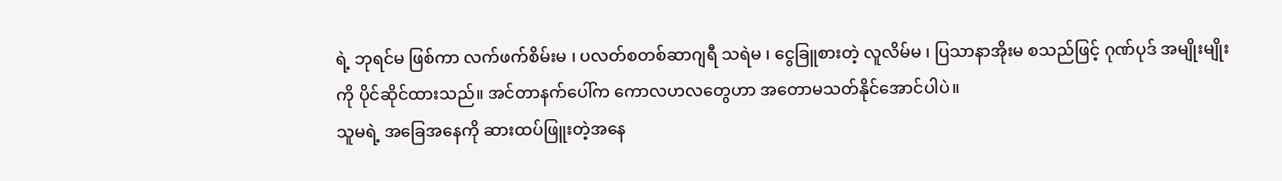ရဲ့ ဘုရင်မ ဖြစ်ကာ လက်ဖက်စိမ်းမ ၊ ပလတ်စတစ်ဆာဂျရီ သရဲမ ၊ ငွေခြူစားတဲ့ လူလိမ်မ ၊ ပြသာနာအိုးမ စသည်ဖြင့် ဂုဏ်ပုဒ် အမျိုးမျိုးကို ပိုင်ဆိုင်ထားသည်။ အင်တာနက်ပေါ်က ကောလဟလတွေဟာ အတောမသတ်နိုင်အောင်ပါပဲ။
သူမရဲ့ အခြေအနေကို ဆားထပ်ဖြူးတဲ့အနေ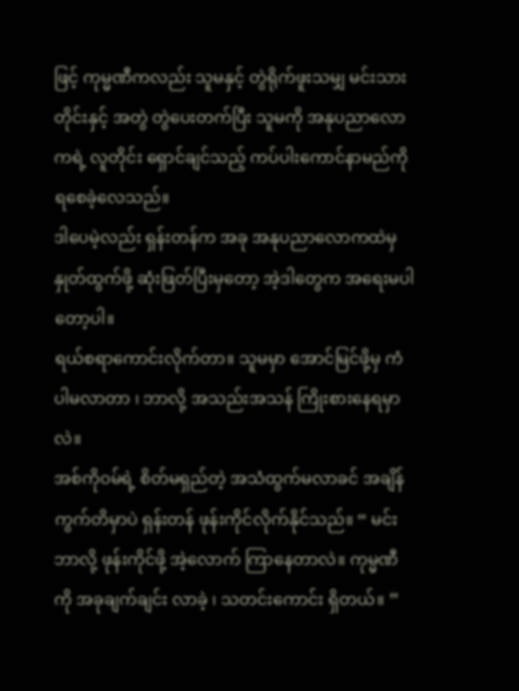ဖြင့် ကုမ္မဏီကလည်း သူမနှင့် တွဲရိုက်ဖူးသမျှ မင်းသားတိုင်းနှင့် အတွဲ တွဲပေးတက်ပြီး သူမကို အနုပညာလောကရဲ့ လူတိုင်း ရှောင်ချင်သည့် ကပ်ပါးကောင်နာမည်ကို ရစေခဲ့လေသည်။
ဒါပေမဲ့လည်း ရှန်းတန်က အခု အနုပညာလောကထဲမှ နှုတ်ထွက်ဖို့ ဆုံးဖြတ်ပြီးမှတော့ အဲ့ဒါတွေက အရေးမပါတော့ပါ။
ရယ်စရာကောင်းလိုက်တာ။ သူမမှာ အောင်မြင်ဖို့မှ ကံပါမလာတာ ၊ ဘာလို့ အသည်းအသန် ကြိုးစားနေရမှာလဲ။
အစ်ကိုဝမ်ရဲ့ စိတ်မရှည်တဲ့ အသံထွက်မလာခင် အချိန်ကွက်တိမှာပဲ ရှန်းတန် ဖုန်းကိုင်လိုက်နိုင်သည်။ “ မင်း ဘာလို့ ဖုန်းကိုင်ဖို့ အဲ့လောက် ကြာနေတာလဲ။ ကုမ္မဏီကို အခုချက်ချင်း လာခဲ့ ၊ သတင်းကောင်း ရှိတယ်။ ”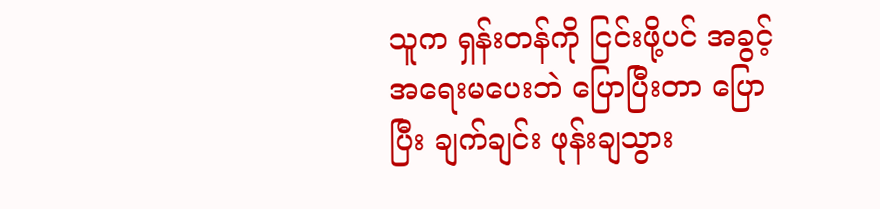သူက ရှန်းတန်ကို ငြင်းဖို့ပင် အခွင့်အရေးမပေးဘဲ ပြောပြီးတာ ပြောပြီး ချက်ချင်း ဖုန်းချသွား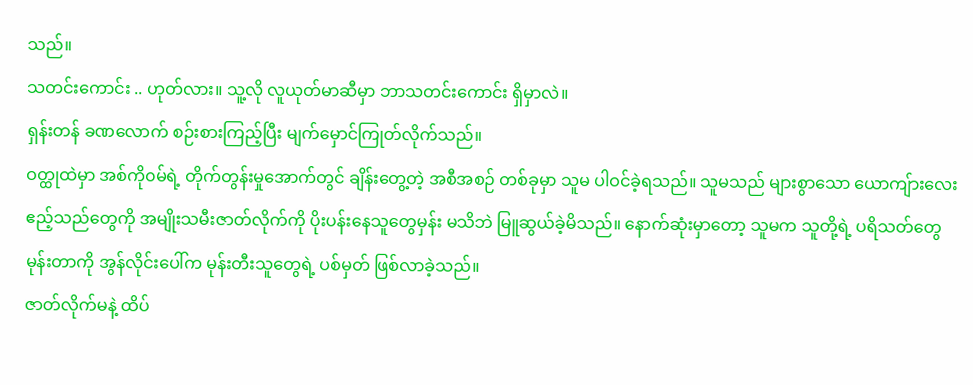သည်။
သတင်းကောင်း .. ဟုတ်လား။ သူ့လို လူယုတ်မာဆီမှာ ဘာသတင်းကောင်း ရှိမှာလဲ။
ရှန်းတန် ခဏလောက် စဉ်းစားကြည့်ပြီး မျက်မှောင်ကြုတ်လိုက်သည်။
ဝတ္ထုထဲမှာ အစ်ကို၀မ်ရဲ့ တိုက်တွန်းမှုအောက်တွင် ချိန်းတွေ့တဲ့ အစီအစဉ် တစ်ခုမှာ သူမ ပါဝင်ခဲ့ရသည်။ သူမသည် များစွာသော ယောကျ်ားလေးဧည့်သည်တွေကို အမျိုးသမီးဇာတ်လိုက်ကို ပိုးပန်းနေသူတွေမှန်း မသိဘဲ မြူဆွယ်ခဲ့မိသည်။ နောက်ဆုံးမှာတော့ သူမက သူတို့ရဲ့ ပရိသတ်တွေ မုန်းတာကို အွန်လိုင်းပေါ်က မုန်းတီးသူတွေရဲ့ ပစ်မှတ် ဖြစ်လာခဲ့သည်။
ဇာတ်လိုက်မနဲ့ ထိပ်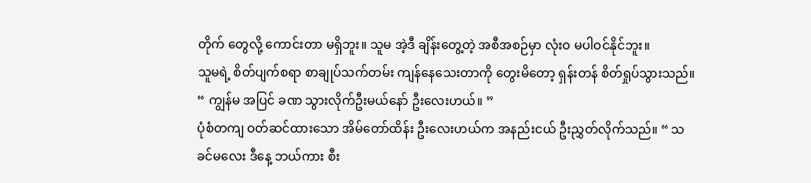တိုက် တွေလို့ ကောင်းတာ မရှိဘူး။ သူမ အဲ့ဒီ ချိန်းတွေ့တဲ့ အစီအစဉ်မှာ လုံးဝ မပါဝင်နိုင်ဘူး။
သူမရဲ့ စိတ်ပျက်စရာ စာချုပ်သက်တမ်း ကျန်နေသေးတာကို တွေးမိတော့ ရှန်းတန် စိတ်ရှုပ်သွားသည်။ “ ကျွန်မ အပြင် ခဏ သွားလိုက်ဦးမယ်နော် ဦးလေးဟယ်။ ”
ပုံစံတကျ ဝတ်ဆင်ထားသော အိမ်တော်ထိန်း ဦးလေးဟယ်က အနည်းငယ် ဦးညွှတ်လိုက်သည်။ “ သခင်မလေး ဒီနေ့ ဘယ်ကား စီး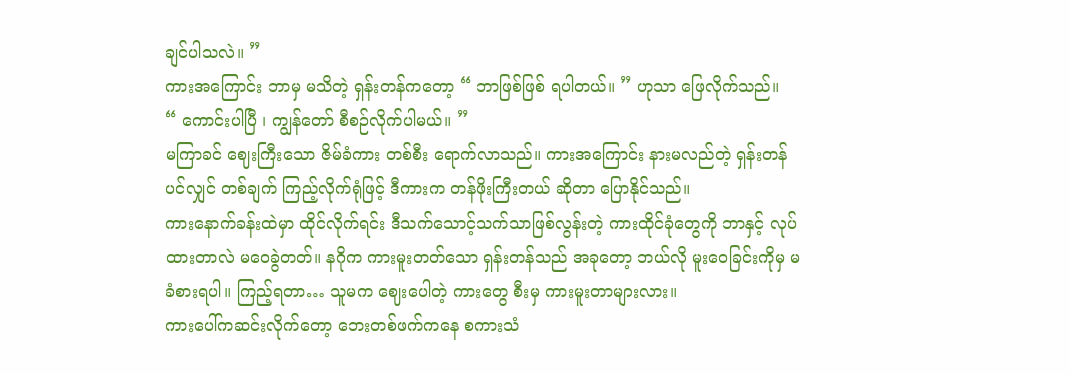ချင်ပါသလဲ။ ”
ကားအကြောင်း ဘာမှ မသိတဲ့ ရှန်းတန်ကတော့ “ ဘာဖြစ်ဖြစ် ရပါတယ်။ ” ဟုသာ ဖြေလိုက်သည်။
“ ကောင်းပါပြီ ၊ ကျွန်တော် စီစဉ်လိုက်ပါမယ်။ ”
မကြာခင် ဈေးကြီးသော ဇိမ်ခံကား တစ်စီး ရောက်လာသည်။ ကားအကြောင်း နားမလည်တဲ့ ရှန်းတန်ပင်လျှင် တစ်ချက် ကြည့်လိုက်ရုံဖြင့် ဒီကားက တန်ဖိုးကြီးတယ် ဆိုတာ ပြောနိုင်သည်။
ကားနောက်ခန်းထဲမှာ ထိုင်လိုက်ရင်း ဒီသက်သောင့်သက်သာဖြစ်လွန်းတဲ့ ကားထိုင်ခုံတွေကို ဘာနှင့် လုပ်ထားတာလဲ မဝေခွဲတတ်။ နဂိုက ကားမူးတတ်သော ရှန်းတန်သည် အခုတော့ ဘယ်လို မူးဝေခြင်းကိုမှ မခံစားရပါ။ ကြည့်ရတာ… သူမက ဈေးပေါတဲ့ ကားတွေ စီးမှ ကားမူးတာများလား။
ကားပေါ်ကဆင်းလိုက်တော့ ဘေးတစ်ဖက်ကနေ စကားသံ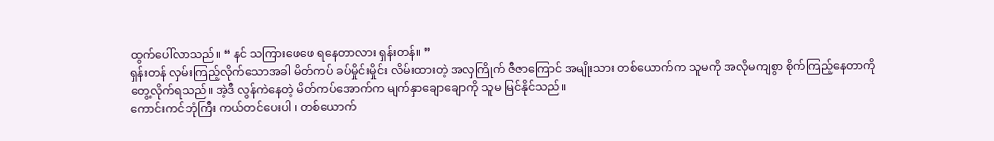ထွက်ပေါ်လာသည်။ “ နင် သကြားဖေဖေ ရနေတာလား ရှန်းတန်။ ”
ရှန်းတန် လှမ်းကြည့်လိုက်သောအခါ မိတ်ကပ် ခပ်မှိုင်းမှိုင်း လိမ်းထားတဲ့ အလှကြိုက် ဇီဇာကြောင် အမျိုးသား တစ်ယောက်က သူမကို အလိုမကျစွာ စိုက်ကြည့်နေတာကို တွေ့လိုက်ရသည်။ အဲ့ဒီ လွန်ကဲနေတဲ့ မိတ်ကပ်အောက်က မျက်နှာချောချောကို သူမ မြင်နိုင်သည်။
ကောင်းကင်ဘုံကြီး ကယ်တင်ပေးပါ ၊ တစ်ယောက်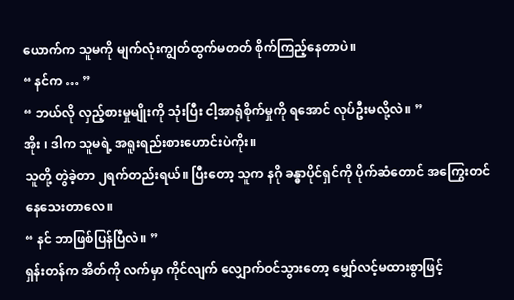ယောက်က သူမကို မျက်လုံးကျွတ်ထွက်မတတ် စိုက်ကြည့်နေတာပဲ။
“ နင်က … ”
“ ဘယ်လို လှည့်စားမှုမျိုးကို သုံးပြီး ငါ့အာရုံစိုက်မှုကို ရအောင် လုပ်ဦးမလို့လဲ။ ”
အိုး ၊ ဒါက သူမရဲ့ အရူးရည်းစားဟောင်းပဲကိုး။
သူတို့ တွဲခဲ့တာ ၂ရက်တည်းရယ်။ ပြီးတော့ သူက နဂို ခန္ဓာပိုင်ရှင်ကို ပိုက်ဆံတောင် အကြွေးတင်နေသေးတာလေ။
“ နင် ဘာဖြစ်ပြန်ပြီလဲ။ ”
ရှန်းတန်က အိတ်ကို လက်မှာ ကိုင်လျက် လျှောက်ဝင်သွားတော့ မျှော်လင့်မထားစွာဖြင့်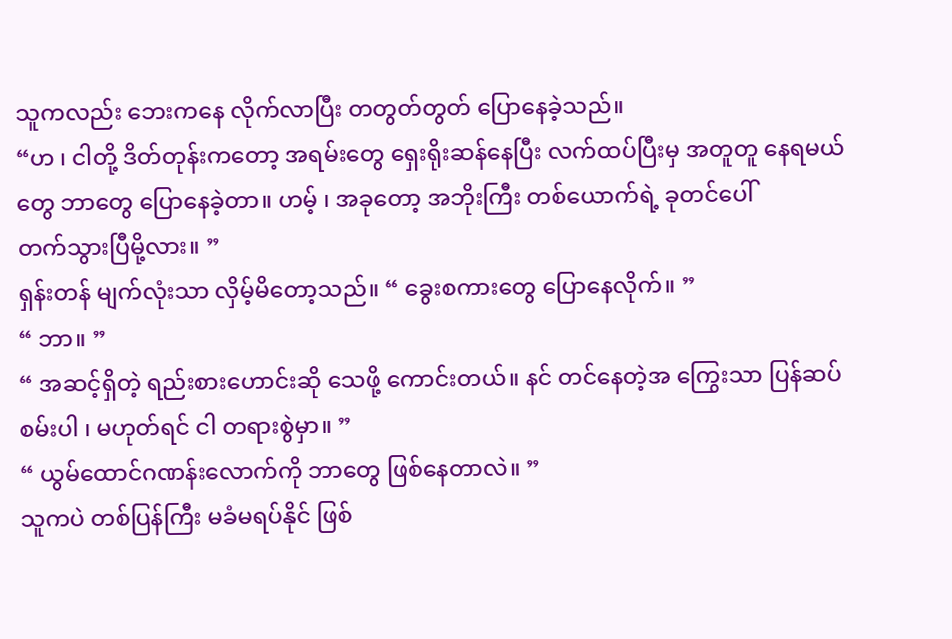သူကလည်း ဘေးကနေ လိုက်လာပြီး တတွတ်တွတ် ပြောနေခဲ့သည်။
“ဟ ၊ ငါတို့ ဒိတ်တုန်းကတော့ အရမ်းတွေ ရှေးရိုးဆန်နေပြီး လက်ထပ်ပြီးမှ အတူတူ နေရမယ်တွေ ဘာတွေ ပြောနေခဲ့တာ။ ဟမ့် ၊ အခုတော့ အဘိုးကြီး တစ်ယောက်ရဲ့ ခုတင်ပေါ်
တက်သွားပြီမို့လား။ ”
ရှန်းတန် မျက်လုံးသာ လှိမ့်မိတော့သည်။ “ ခွေးစကားတွေ ပြောနေလိုက်။ ”
“ ဘာ။ ”
“ အဆင့်ရှိတဲ့ ရည်းစားဟောင်းဆို သေဖို့ ကောင်းတယ်။ နင် တင်နေတဲ့အ ကြွေးသာ ပြန်ဆပ်စမ်းပါ ၊ မဟုတ်ရင် ငါ တရားစွဲမှာ။ ”
“ ယွမ်ထောင်ဂဏန်းလောက်ကို ဘာတွေ ဖြစ်နေတာလဲ။ ”
သူကပဲ တစ်ပြန်ကြီး မခံမရပ်နိုင် ဖြစ်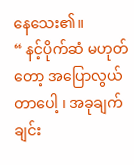နေသေး၏။
“ နင့်ပိုက်ဆံ မဟုတ်တော့ အပြောလွယ်တာပေါ့ ၊ အခုချက်ချင်း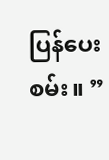ပြန်ပေးစမ်း။ ”